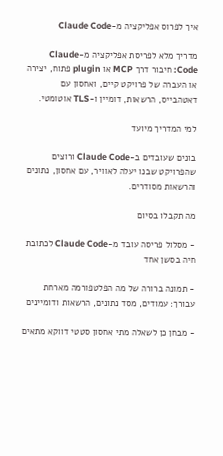איך לפרוס אפליקציה מ-Claude Code

מדריך מלא לפריסת אפליקציה מ-Claude Code: חיבור דרך MCP או plugin פתוח, יצירה או העברה של פרויקט קיים, ואחסון עם דאטהבייס, הרשאות, דומיין ו-TLS אוטומטי.

למי המדריך מיועד

בונים שעובדים ב-Claude Code ורוצים שהפרויקט שבנו יעלה לאוויר, עם אחסון, נתונים והרשאות מסודרים.

מה תקבלו בסיום

- מסלול פריסה עובד מ-Claude Code לכתובת חיה בסשן אחד

- תמונה ברורה של מה הפלטפורמה מארחת עבורך: עמודים, מסד נתונים, הרשאות ודומיינים

- מבחן כן לשאלה מתי אחסון סטטי דווקא מתאים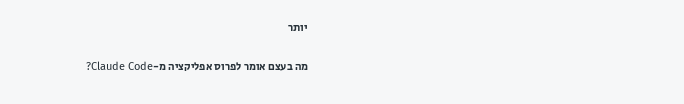יותר

מה בעצם אומר לפרוס אפליקציה מ-Claude Code?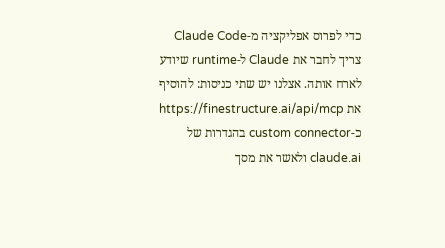כדי לפרוס אפליקציה מ-Claude Code צריך לחבר את Claude ל-runtime שיודע לארח אותה. אצלנו יש שתי כניסות: להוסיף את https://finestructure.ai/api/mcp כ-custom connector בהגדרות של claude.ai ולאשר את מסך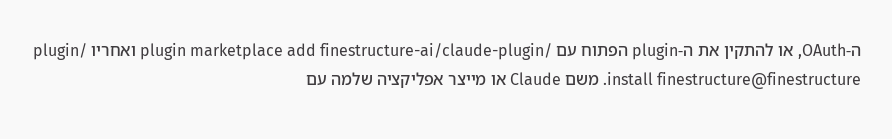ה-OAuth, או להתקין את ה-plugin הפתוח עם /plugin marketplace add finestructure-ai/claude-plugin ואחריו /plugin install finestructure@finestructure. משם Claude או מייצר אפליקציה שלמה עם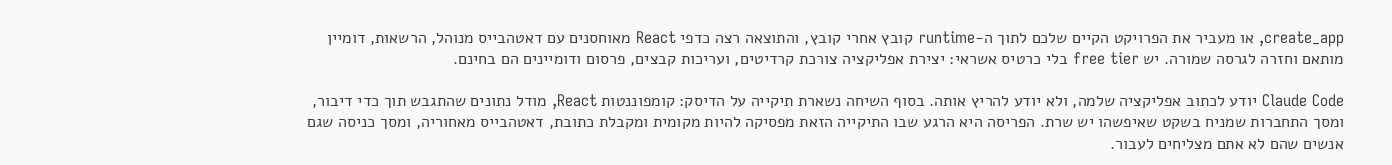create_app, או מעביר את הפרויקט הקיים שלכם לתוך ה-runtime קובץ אחרי קובץ, והתוצאה רצה כדפי React מאוחסנים עם דאטהבייס מנוהל, הרשאות, דומיין מותאם וחזרה לגרסה שמורה. יש free tier בלי כרטיס אשראי: יצירת אפליקציה צורכת קרדיטים, ועריכות קבצים, פרסום ודומיינים הם בחינם.

Claude Code יודע לכתוב אפליקציה שלמה, ולא יודע להריץ אותה. בסוף השיחה נשארת תיקייה על הדיסק: קומפוננטות React, מודל נתונים שהתגבש תוך כדי דיבור, ומסך התחברות שמניח בשקט שאיפשהו יש שרת. הפריסה היא הרגע שבו התיקייה הזאת מפסיקה להיות מקומית ומקבלת כתובת, דאטהבייס מאחוריה, ומסך כניסה שגם אנשים שהם לא אתם מצליחים לעבור.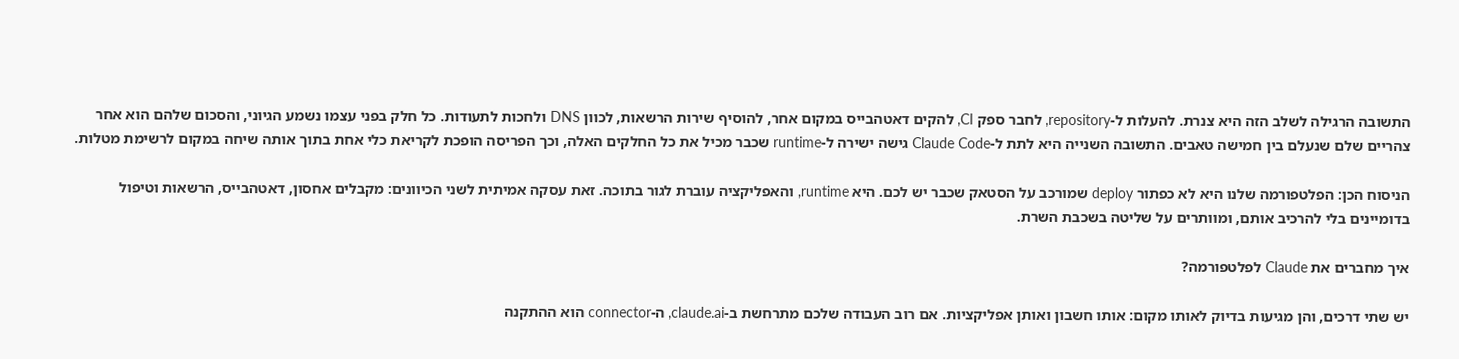התשובה הרגילה לשלב הזה היא צנרת. להעלות ל-repository, לחבר ספק CI, להקים דאטהבייס במקום אחר, להוסיף שירות הרשאות, לכוון DNS ולחכות לתעודות. כל חלק בפני עצמו נשמע הגיוני, והסכום שלהם הוא אחר צהריים שלם שנעלם בין חמישה טאבים. התשובה השנייה היא לתת ל-Claude Code גישה ישירה ל-runtime שכבר מכיל את כל החלקים האלה, וכך הפריסה הופכת לקריאת כלי אחת בתוך אותה שיחה במקום לרשימת מטלות.

הניסוח הכן: הפלטפורמה שלנו היא לא כפתור deploy שמורכב על הסטאק שכבר יש לכם. היא runtime, והאפליקציה עוברת לגור בתוכה. זאת עסקה אמיתית לשני הכיוונים: מקבלים אחסון, דאטהבייס, הרשאות וטיפול בדומיינים בלי להרכיב אותם, ומוותרים על שליטה בשכבת השרת.

איך מחברים את Claude לפלטפורמה?

יש שתי דרכים, והן מגיעות בדיוק לאותו מקום: אותו חשבון ואותן אפליקציות. אם רוב העבודה שלכם מתרחשת ב-claude.ai, ה-connector הוא ההתקנה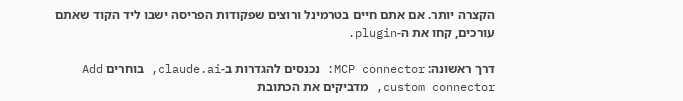הקצרה יותר. אם אתם חיים בטרמינל ורוצים שפקודות הפריסה ישבו ליד הקוד שאתם עורכים, קחו את ה-plugin.

דרך ראשונה: MCP connector: נכנסים להגדרות ב-claude.ai, בוחרים Add custom connector, מדביקים את הכתובת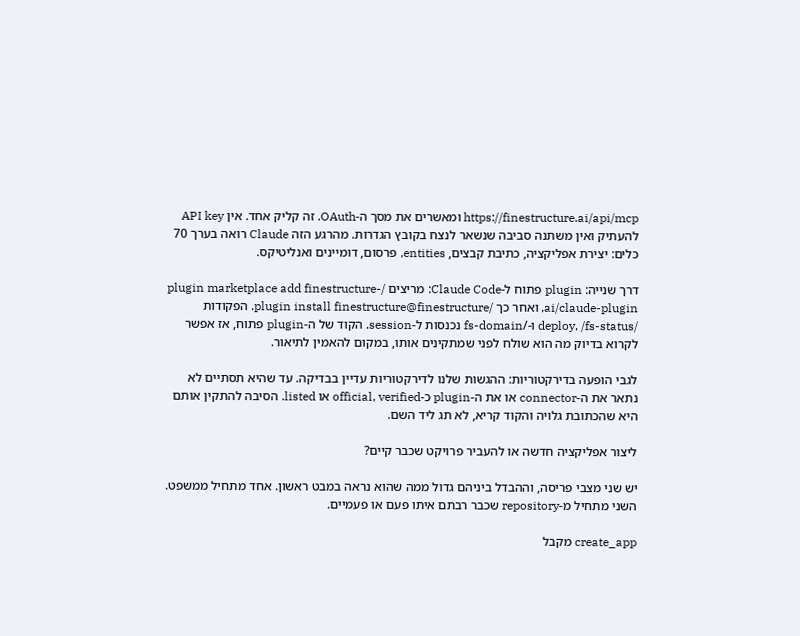https://finestructure.ai/api/mcp ומאשרים את מסך ה-OAuth. זה קליק אחד. אין API key להעתיק ואין משתנה סביבה שנשאר לנצח בקובץ הגדרות. מהרגע הזה Claude רואה בערך 70 כלים: יצירת אפליקציה, כתיבת קבצים, entities, פרסום, דומיינים ואנליטיקס.

דרך שנייה: plugin פתוח ל-Claude Code: מריצים /plugin marketplace add finestructure-ai/claude-plugin, ואחר כך /plugin install finestructure@finestructure. הפקודות /deploy, /fs-status ו-/fs-domain נכנסות ל-session. הקוד של ה-plugin פתוח, אז אפשר לקרוא בדיוק מה הוא שולח לפני שמתקינים אותו, במקום להאמין לתיאור.

לגבי הופעה בדירקטוריות: ההגשות שלנו לדירקטוריות עדיין בבדיקה. עד שהיא תסתיים לא נתאר את ה-connector או את ה-plugin כ-official, verified או listed. הסיבה להתקין אותם היא שהכתובת גלויה והקוד קריא, לא תג ליד השם.

ליצור אפליקציה חדשה או להעביר פרויקט שכבר קיים?

יש שני מצבי פריסה, וההבדל ביניהם גדול ממה שהוא נראה במבט ראשון. אחד מתחיל ממשפט. השני מתחיל מ-repository שכבר רבתם איתו פעם או פעמיים.

create_app מקבל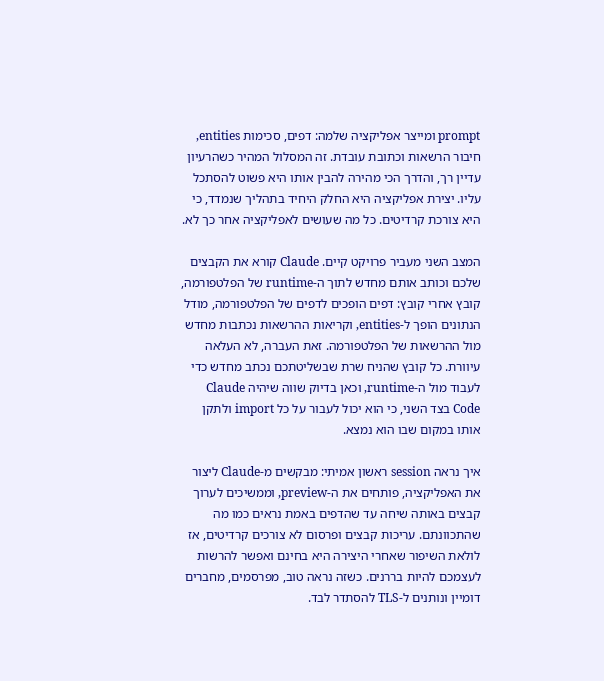prompt ומייצר אפליקציה שלמה: דפים, סכימות entities, חיבור הרשאות וכתובת עובדת. זה המסלול המהיר כשהרעיון עדיין רך, והדרך הכי מהירה להבין אותו היא פשוט להסתכל עליו. יצירת אפליקציה היא החלק היחיד בתהליך שנמדד, כי היא צורכת קרדיטים. כל מה שעושים לאפליקציה אחר כך לא.

המצב השני מעביר פרויקט קיים. Claude קורא את הקבצים שלכם וכותב אותם מחדש לתוך ה-runtime של הפלטפורמה, קובץ אחרי קובץ: דפים הופכים לדפים של הפלטפורמה, מודל הנתונים הופך ל-entities, וקריאות ההרשאות נכתבות מחדש מול ההרשאות של הפלטפורמה. זאת העברה, לא העלאה עיוורת. כל קובץ שהניח שרת שבשליטתכם נכתב מחדש כדי לעבוד מול ה-runtime, וכאן בדיוק שווה שיהיה Claude Code בצד השני, כי הוא יכול לעבור על כל import ולתקן אותו במקום שבו הוא נמצא.

איך נראה session ראשון אמיתי: מבקשים מ-Claude ליצור את האפליקציה, פותחים את ה-preview, וממשיכים לערוך קבצים באותה שיחה עד שהדפים באמת נראים כמו מה שהתכוונתם. עריכות קבצים ופרסום לא צורכים קרדיטים, אז לולאת השיפור שאחרי היצירה היא בחינם ואפשר להרשות לעצמכם להיות בררנים. כשזה נראה טוב, מפרסמים, מחברים דומיין ונותנים ל-TLS להסתדר לבד.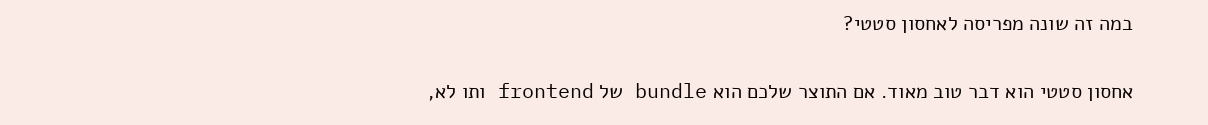במה זה שונה מפריסה לאחסון סטטי?

אחסון סטטי הוא דבר טוב מאוד. אם התוצר שלכם הוא bundle של frontend ותו לא,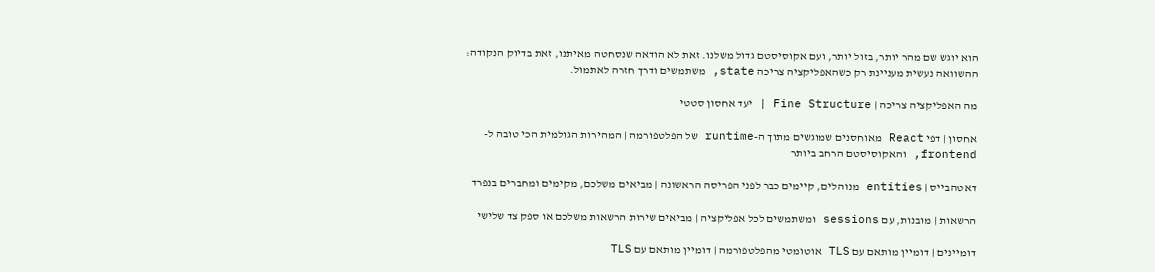הוא יוגש שם מהר יותר, בזול יותר, ועם אקוסיסטם גדול משלנו. זאת לא הודאה שנסחטה מאיתנו, זאת בדיוק הנקודה: ההשוואה נעשית מעניינת רק כשהאפליקציה צריכה state, משתמשים ודרך חזרה לאתמול.

מה האפליקציה צריכה | Fine Structure | יעד אחסון סטטי

אחסון | דפי React מאוחסנים שמוגשים מתוך ה-runtime של הפלטפורמה | המהירות הגולמית הכי טובה ל-frontend, והאקוסיסטם הרחב ביותר

דאטהבייס | entities מנוהלים, קיימים כבר לפני הפריסה הראשונה | מביאים משלכם, מקימים ומחברים בנפרד

הרשאות | מובנות, עם sessions ומשתמשים לכל אפליקציה | מביאים שירות הרשאות משלכם או ספק צד שלישי

דומיינים | דומיין מותאם עם TLS אוטומטי מהפלטפורמה | דומיין מותאם עם TLS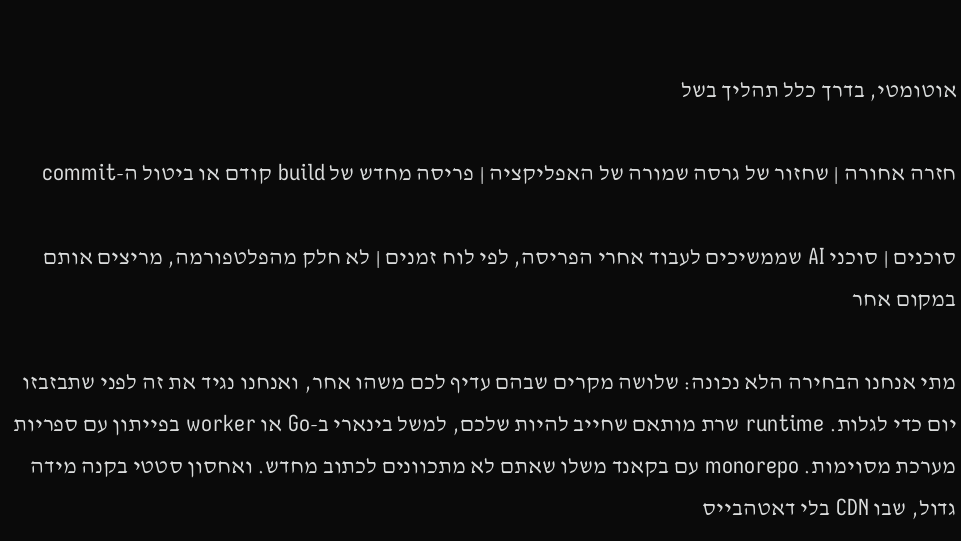אוטומטי, בדרך כלל תהליך בשל

חזרה אחורה | שחזור של גרסה שמורה של האפליקציה | פריסה מחדש של build קודם או ביטול ה-commit

סוכנים | סוכני AI שממשיכים לעבוד אחרי הפריסה, לפי לוח זמנים | לא חלק מהפלטפורמה, מריצים אותם במקום אחר

מתי אנחנו הבחירה הלא נכונה: שלושה מקרים שבהם עדיף לכם משהו אחר, ואנחנו נגיד את זה לפני שתבזבזו יום כדי לגלות. runtime שרת מותאם שחייב להיות שלכם, למשל בינארי ב-Go או worker בפייתון עם ספריות מערכת מסוימות. monorepo עם בקאנד משלו שאתם לא מתכוונים לכתוב מחדש. ואחסון סטטי בקנה מידה גדול, שבו CDN בלי דאטהבייס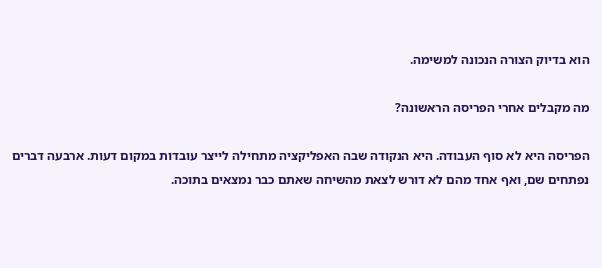הוא בדיוק הצורה הנכונה למשימה.

מה מקבלים אחרי הפריסה הראשונה?

הפריסה היא לא סוף העבודה. היא הנקודה שבה האפליקציה מתחילה לייצר עובדות במקום דעות. ארבעה דברים נפתחים שם, ואף אחד מהם לא דורש לצאת מהשיחה שאתם כבר נמצאים בתוכה.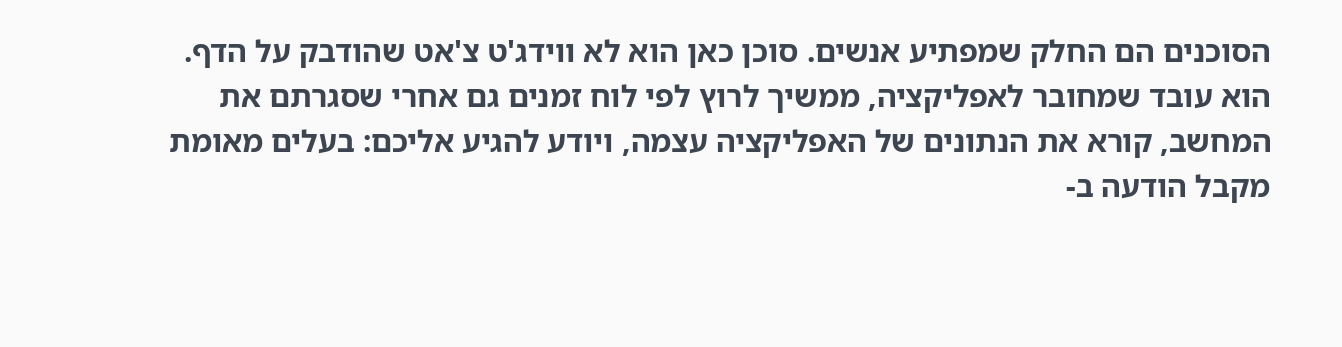הסוכנים הם החלק שמפתיע אנשים. סוכן כאן הוא לא ווידג'ט צ'אט שהודבק על הדף. הוא עובד שמחובר לאפליקציה, ממשיך לרוץ לפי לוח זמנים גם אחרי שסגרתם את המחשב, קורא את הנתונים של האפליקציה עצמה, ויודע להגיע אליכם: בעלים מאומת מקבל הודעה ב-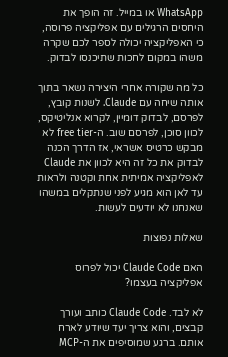WhatsApp או במייל. זה הופך את היחסים הרגילים עם אפליקציה פרוסה, כי האפליקציה יכולה לספר לכם שקרה משהו במקום לחכות שתיכנסו לבדוק.

כל מה שקורה אחרי היצירה נשאר בתוך אותה שיחה עם Claude. לשנות קובץ, לפרסם, לבדוק דומיין, לקרוא אנליטיקס, לכוון סוכן, לפרסם שוב. ה-free tier לא מבקש כרטיס אשראי, אז הדרך הכנה לבדוק את כל זה היא לכוון את Claude לאפליקציה אמיתית אחת וקטנה ולראות עד לאן הוא מגיע לפני שנתקלים במשהו שאנחנו לא יודעים לעשות.

שאלות נפוצות

האם Claude Code יכול לפרוס אפליקציה בעצמו?

לא לבד. Claude Code כותב ועורך קבצים, והוא צריך יעד שיודע לארח אותם. ברגע שמוסיפים את ה-MCP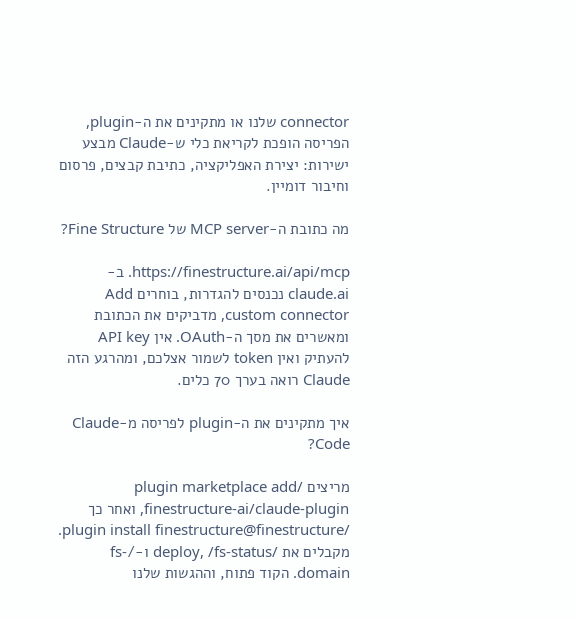connector שלנו או מתקינים את ה-plugin, הפריסה הופכת לקריאת כלי ש-Claude מבצע ישירות: יצירת האפליקציה, כתיבת קבצים, פרסום וחיבור דומיין.

מה כתובת ה-MCP server של Fine Structure?

https://finestructure.ai/api/mcp. ב-claude.ai נכנסים להגדרות, בוחרים Add custom connector, מדביקים את הכתובת ומאשרים את מסך ה-OAuth. אין API key להעתיק ואין token לשמור אצלכם, ומהרגע הזה Claude רואה בערך 70 כלים.

איך מתקינים את ה-plugin לפריסה מ-Claude Code?

מריצים /plugin marketplace add finestructure-ai/claude-plugin, ואחר כך /plugin install finestructure@finestructure. מקבלים את /deploy, /fs-status ו-/fs-domain. הקוד פתוח, וההגשות שלנו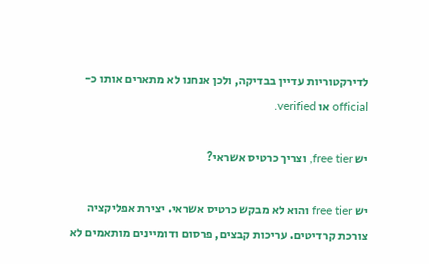לדירקטוריות עדיין בבדיקה, ולכן אנחנו לא מתארים אותו כ-official או verified.

יש free tier, וצריך כרטיס אשראי?

יש free tier והוא לא מבקש כרטיס אשראי. יצירת אפליקציה צורכת קרדיטים. עריכות קבצים, פרסום ודומיינים מותאמים לא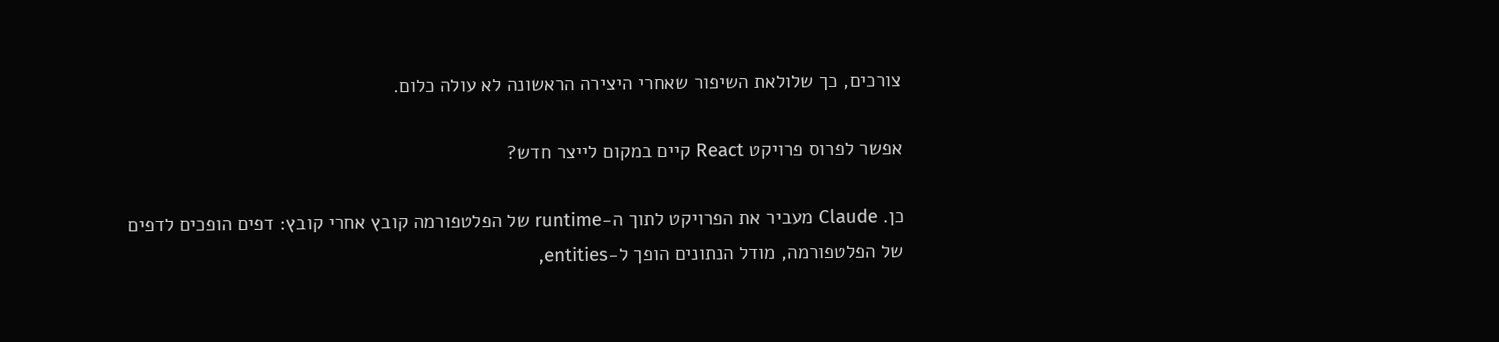צורכים, כך שלולאת השיפור שאחרי היצירה הראשונה לא עולה כלום.

אפשר לפרוס פרויקט React קיים במקום לייצר חדש?

כן. Claude מעביר את הפרויקט לתוך ה-runtime של הפלטפורמה קובץ אחרי קובץ: דפים הופכים לדפים של הפלטפורמה, מודל הנתונים הופך ל-entities,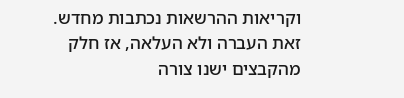וקריאות ההרשאות נכתבות מחדש. זאת העברה ולא העלאה, אז חלק מהקבצים ישנו צורה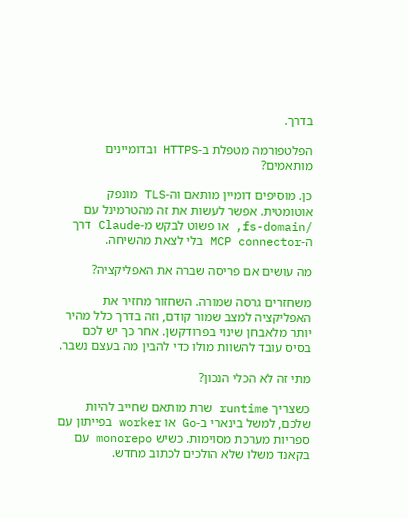בדרך.

הפלטפורמה מטפלת ב-HTTPS ובדומיינים מותאמים?

כן. מוסיפים דומיין מותאם וה-TLS מונפק אוטומטית. אפשר לעשות את זה מהטרמינל עם /fs-domain, או פשוט לבקש מ-Claude דרך ה-MCP connector בלי לצאת מהשיחה.

מה עושים אם פריסה שברה את האפליקציה?

משחזרים גרסה שמורה. השחזור מחזיר את האפליקציה למצב שמור קודם, וזה בדרך כלל מהיר יותר מלאבחן שינוי בפרודקשן. אחר כך יש לכם בסיס עובד להשוות מולו כדי להבין מה בעצם נשבר.

מתי זה לא הכלי הנכון?

כשצריך runtime שרת מותאם שחייב להיות שלכם, למשל בינארי ב-Go או worker בפייתון עם ספריות מערכת מסוימות. כשיש monorepo עם בקאנד משלו שלא הולכים לכתוב מחדש.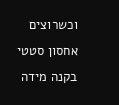וכשרוצים אחסון סטטי בקנה מידה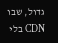גדול, שבו CDN בלי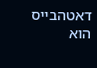דאטהבייס הוא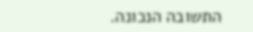התשובה הנכונה.